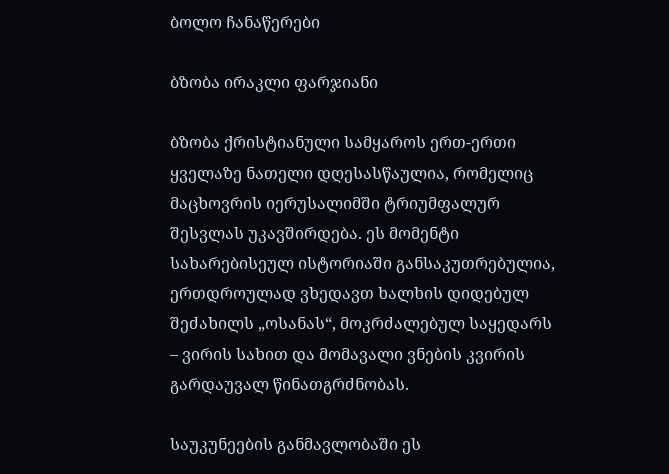ბოლო ჩანაწერები

ბზობა ირაკლი ფარჯიანი

ბზობა ქრისტიანული სამყაროს ერთ-ერთი ყველაზე ნათელი დღესასწაულია, რომელიც მაცხოვრის იერუსალიმში ტრიუმფალურ შესვლას უკავშირდება. ეს მომენტი სახარებისეულ ისტორიაში განსაკუთრებულია, ერთდროულად ვხედავთ ხალხის დიდებულ შეძახილს „ოსანას“, მოკრძალებულ საყედარს – ვირის სახით და მომავალი ვნების კვირის გარდაუვალ წინათგრძნობას.

საუკუნეების განმავლობაში ეს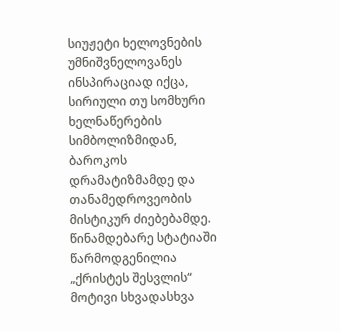სიუჟეტი ხელოვნების უმნიშვნელოვანეს ინსპირაციად იქცა, სირიული თუ სომხური ხელნაწერების სიმბოლიზმიდან, ბაროკოს დრამატიზმამდე და თანამედროვეობის მისტიკურ ძიებებამდე. წინამდებარე სტატიაში წარმოდგენილია „ქრისტეს შესვლის“ მოტივი სხვადასხვა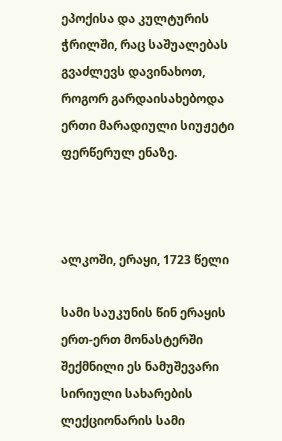ეპოქისა და კულტურის ჭრილში, რაც საშუალებას გვაძლევს დავინახოთ, როგორ გარდაისახებოდა ერთი მარადიული სიუჟეტი ფერწერულ ენაზე.



ალკოში, ერაყი, 1723 წელი

სამი საუკუნის წინ ერაყის ერთ-ერთ მონასტერში შექმნილი ეს ნამუშევარი სირიული სახარების ლექციონარის სამი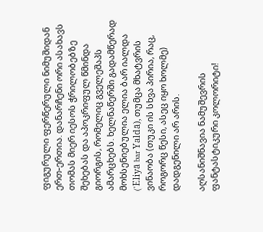ფიგურული ფერწერული ნიმუშიდან ერთ-ერთია. დანარჩენი ორი ასახავს თომას მიერ იესოს ჭრილობებზე შეხებას და აპოკრიფულ წმინდა გიორგის, რომელიც გველეშაპს ამარცხებს. ხელნაწერში გადამწერად მოხსენიებულია ელია ბარ იალდა (ʼEliyā bar Yaldā), თუმცა მხატვრის ვინაობა (თუკი ის სხვა პირია, რაც, როგორც წესი, ასეც იყო ხოლმე) დადგენილი არ არის.

აღსანიშნავია ნამუშევრის ფანტასტიკური კოლორიტი!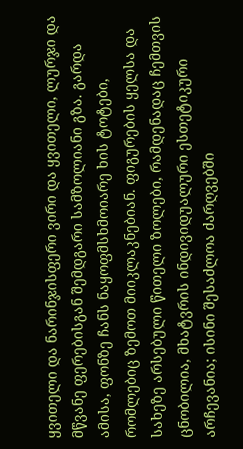ყვითელი და ნარინჯისფერი ვირი და ყვითელი, ლურჯი და მწვანე ფერებისგან შემდგარი სამზოლიანი გზა. გარდა ამისა, ფონზე ჩანს ნაყოფმსხმოიარე ხის ტოტები, რომლებიც ზემოთ მიიკლაკნებიან. ფიგურების ყელსა და სახეზე არსებული წითელი ზოლები, რამდენადაც ჩემთვის ცნობილია, მხატვრის ინდივიდუალური ესთეტიკური არჩევანია; ისინი შესაძლოა ძარღვებში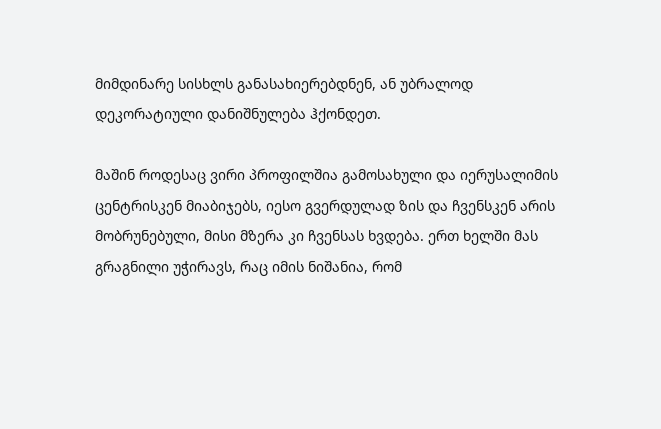მიმდინარე სისხლს განასახიერებდნენ, ან უბრალოდ დეკორატიული დანიშნულება ჰქონდეთ.

მაშინ როდესაც ვირი პროფილშია გამოსახული და იერუსალიმის ცენტრისკენ მიაბიჯებს, იესო გვერდულად ზის და ჩვენსკენ არის მობრუნებული, მისი მზერა კი ჩვენსას ხვდება. ერთ ხელში მას გრაგნილი უჭირავს, რაც იმის ნიშანია, რომ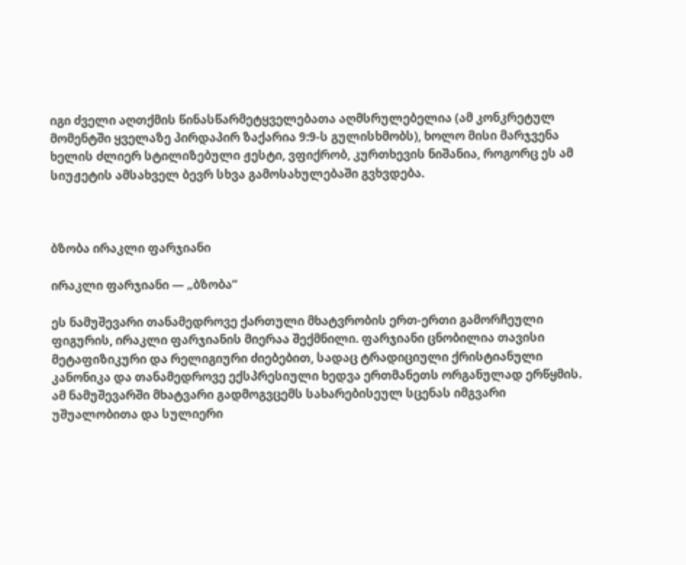იგი ძველი აღთქმის წინასწარმეტყველებათა აღმსრულებელია (ამ კონკრეტულ მომენტში ყველაზე პირდაპირ ზაქარია 9:9-ს გულისხმობს), ხოლო მისი მარჯვენა ხელის ძლიერ სტილიზებული ჟესტი, ვფიქრობ, კურთხევის ნიშანია, როგორც ეს ამ სიუჟეტის ამსახველ ბევრ სხვა გამოსახულებაში გვხვდება.



ბზობა ირაკლი ფარჯიანი

ირაკლი ფარჯიანი — „ბზობა“

ეს ნამუშევარი თანამედროვე ქართული მხატვრობის ერთ-ერთი გამორჩეული ფიგურის, ირაკლი ფარჯიანის მიერაა შექმნილი. ფარჯიანი ცნობილია თავისი მეტაფიზიკური და რელიგიური ძიებებით, სადაც ტრადიციული ქრისტიანული კანონიკა და თანამედროვე ექსპრესიული ხედვა ერთმანეთს ორგანულად ერწყმის. ამ ნამუშევარში მხატვარი გადმოგვცემს სახარებისეულ სცენას იმგვარი უშუალობითა და სულიერი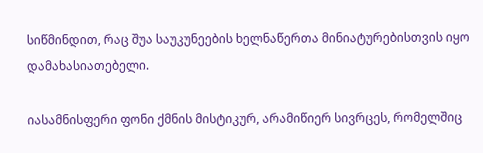სიწმინდით, რაც შუა საუკუნეების ხელნაწერთა მინიატურებისთვის იყო დამახასიათებელი.

იასამნისფერი ფონი ქმნის მისტიკურ, არამიწიერ სივრცეს, რომელშიც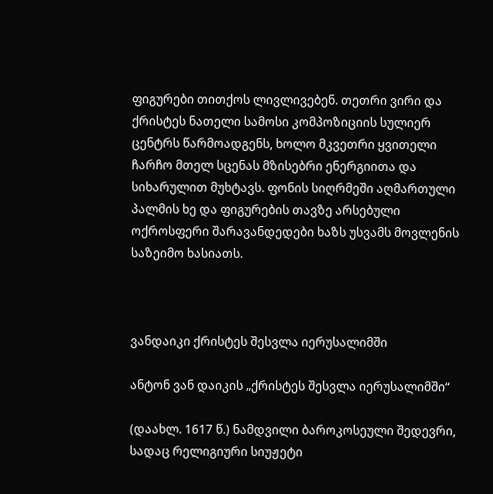ფიგურები თითქოს ლივლივებენ. თეთრი ვირი და ქრისტეს ნათელი სამოსი კომპოზიციის სულიერ ცენტრს წარმოადგენს, ხოლო მკვეთრი ყვითელი ჩარჩო მთელ სცენას მზისებრი ენერგიითა და სიხარულით მუხტავს. ფონის სიღრმეში აღმართული პალმის ხე და ფიგურების თავზე არსებული ოქროსფერი შარავანდედები ხაზს უსვამს მოვლენის საზეიმო ხასიათს.



ვანდაიკი ქრისტეს შესვლა იერუსალიმში

ანტონ ვან დაიკის „ქრისტეს შესვლა იერუსალიმში“

(დაახლ. 1617 წ.) ნამდვილი ბაროკოსეული შედევრი, სადაც რელიგიური სიუჟეტი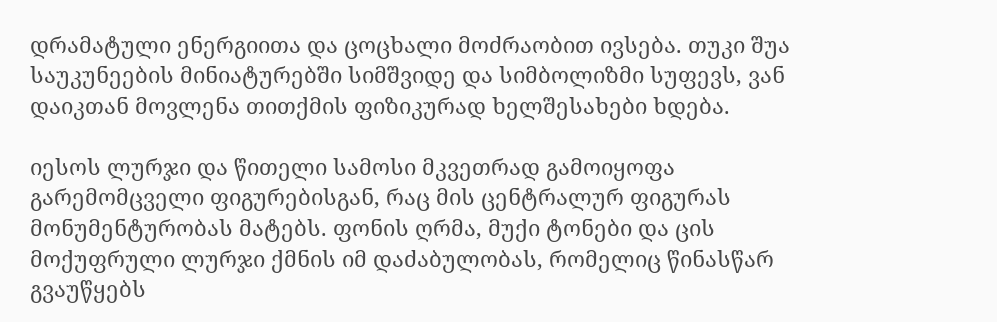დრამატული ენერგიითა და ცოცხალი მოძრაობით ივსება. თუკი შუა საუკუნეების მინიატურებში სიმშვიდე და სიმბოლიზმი სუფევს, ვან დაიკთან მოვლენა თითქმის ფიზიკურად ხელშესახები ხდება.

იესოს ლურჯი და წითელი სამოსი მკვეთრად გამოიყოფა გარემომცველი ფიგურებისგან, რაც მის ცენტრალურ ფიგურას მონუმენტურობას მატებს. ფონის ღრმა, მუქი ტონები და ცის მოქუფრული ლურჯი ქმნის იმ დაძაბულობას, რომელიც წინასწარ გვაუწყებს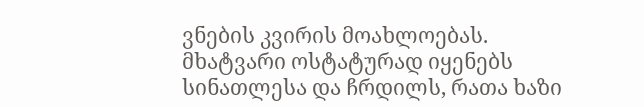ვნების კვირის მოახლოებას. მხატვარი ოსტატურად იყენებს სინათლესა და ჩრდილს, რათა ხაზი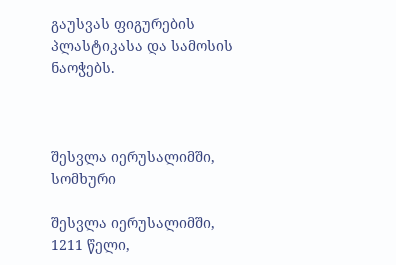გაუსვას ფიგურების პლასტიკასა და სამოსის ნაოჭებს.



შესვლა იერუსალიმში, სომხური

შესვლა იერუსალიმში, 1211 წელი,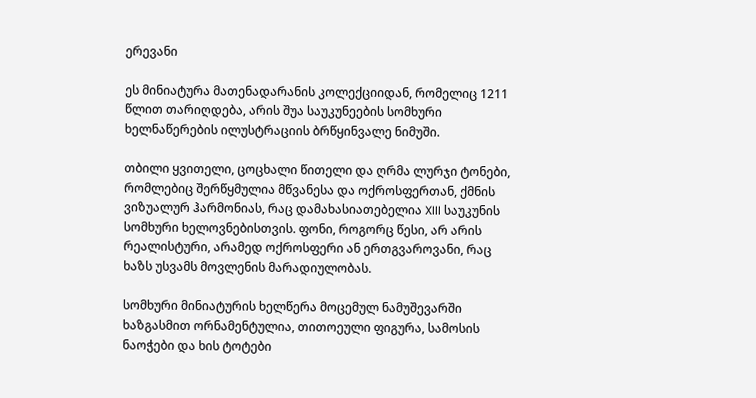ერევანი

ეს მინიატურა მათენადარანის კოლექციიდან, რომელიც 1211 წლით თარიღდება, არის შუა საუკუნეების სომხური ხელნაწერების ილუსტრაციის ბრწყინვალე ნიმუში.

თბილი ყვითელი, ცოცხალი წითელი და ღრმა ლურჯი ტონები, რომლებიც შერწყმულია მწვანესა და ოქროსფერთან, ქმნის ვიზუალურ ჰარმონიას, რაც დამახასიათებელია XIII საუკუნის სომხური ხელოვნებისთვის. ფონი, როგორც წესი, არ არის რეალისტური, არამედ ოქროსფერი ან ერთგვაროვანი, რაც ხაზს უსვამს მოვლენის მარადიულობას.

სომხური მინიატურის ხელწერა მოცემულ ნამუშევარში ხაზგასმით ორნამენტულია, თითოეული ფიგურა, სამოსის ნაოჭები და ხის ტოტები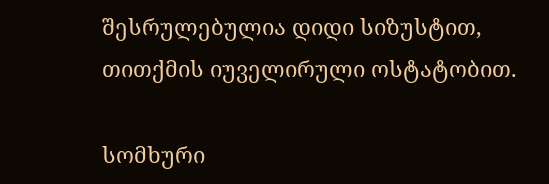შესრულებულია დიდი სიზუსტით, თითქმის იუველირული ოსტატობით.

სომხური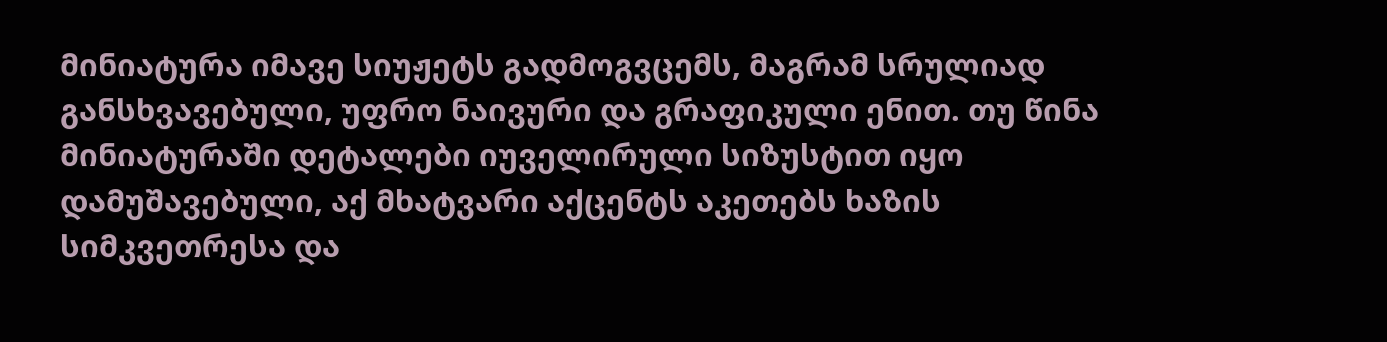მინიატურა იმავე სიუჟეტს გადმოგვცემს, მაგრამ სრულიად განსხვავებული, უფრო ნაივური და გრაფიკული ენით. თუ წინა მინიატურაში დეტალები იუველირული სიზუსტით იყო დამუშავებული, აქ მხატვარი აქცენტს აკეთებს ხაზის სიმკვეთრესა და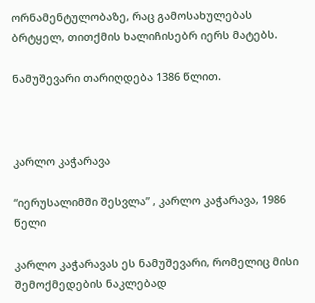ორნამენტულობაზე, რაც გამოსახულებას ბრტყელ, თითქმის ხალიჩისებრ იერს მატებს.

ნამუშევარი თარიღდება 1386 წლით.



კარლო კაჭარავა

“იერუსალიმში შესვლა” , კარლო კაჭარავა, 1986 წელი

კარლო კაჭარავას ეს ნამუშევარი, რომელიც მისი შემოქმედების ნაკლებად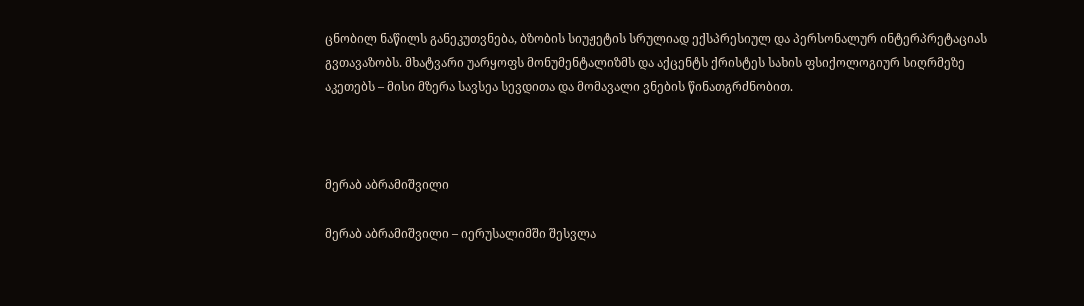ცნობილ ნაწილს განეკუთვნება, ბზობის სიუჟეტის სრულიად ექსპრესიულ და პერსონალურ ინტერპრეტაციას გვთავაზობს. მხატვარი უარყოფს მონუმენტალიზმს და აქცენტს ქრისტეს სახის ფსიქოლოგიურ სიღრმეზე აკეთებს – მისი მზერა სავსეა სევდითა და მომავალი ვნების წინათგრძნობით.



მერაბ აბრამიშვილი

მერაბ აბრამიშვილი – იერუსალიმში შესვლა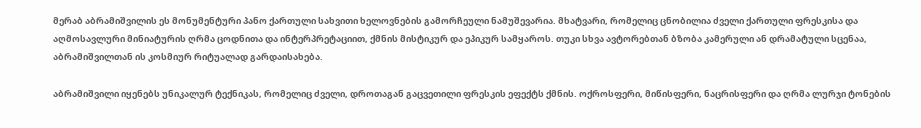მერაბ აბრამიშვილის ეს მონუმენტური პანო ქართული სახვითი ხელოვნების გამორჩეული ნამუშევარია. მხატვარი, რომელიც ცნობილია ძველი ქართული ფრესკისა და აღმოსავლური მინიატურის ღრმა ცოდნითა და ინტერპრეტაციით, ქმნის მისტიკურ და ეპიკურ სამყაროს. თუკი სხვა ავტორებთან ბზობა კამერული ან დრამატული სცენაა, აბრამიშვილთან ის კოსმიურ რიტუალად გარდაისახება.

აბრამიშვილი იყენებს უნიკალურ ტექნიკას, რომელიც ძველი, დროთაგან გაცვეთილი ფრესკის ეფექტს ქმნის. ოქროსფერი, მიწისფერი, ნაცრისფერი და ღრმა ლურჯი ტონების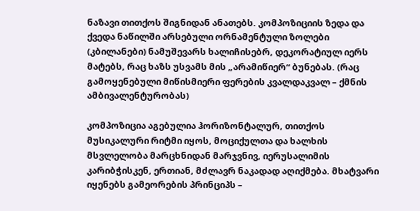ნაზავი თითქოს შიგნიდან ანათებს. კომპოზიციის ზედა და ქვედა ნაწილში არსებული ორნამენტული ზოლები (კბილანები) ნამუშევარს ხალიჩისებრ, დეკორატიულ იერს მატებს, რაც ხაზს უსვამს მის „არამიწიერ“ ბუნებას. (რაც გამოყენებული მიწისმიერი ფერების კვალდაკვალ – ქმნის ამბივალენტურობას)

კომპოზიცია აგებულია ჰორიზონტალურ, თითქოს მუსიკალური რიტმი იყოს, მოციქულთა და ხალხის მსვლელობა მარცხნიდან მარჯვნივ, იერუსალიმის კარიბჭისკენ, ერთიან, მძლავრ ნაკადად აღიქმება. მხატვარი იყენებს გამეორების პრინციპს –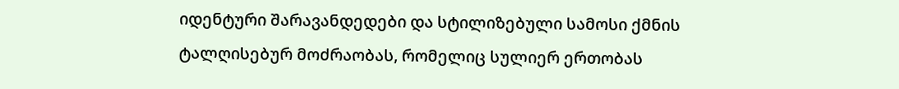იდენტური შარავანდედები და სტილიზებული სამოსი ქმნის ტალღისებურ მოძრაობას, რომელიც სულიერ ერთობას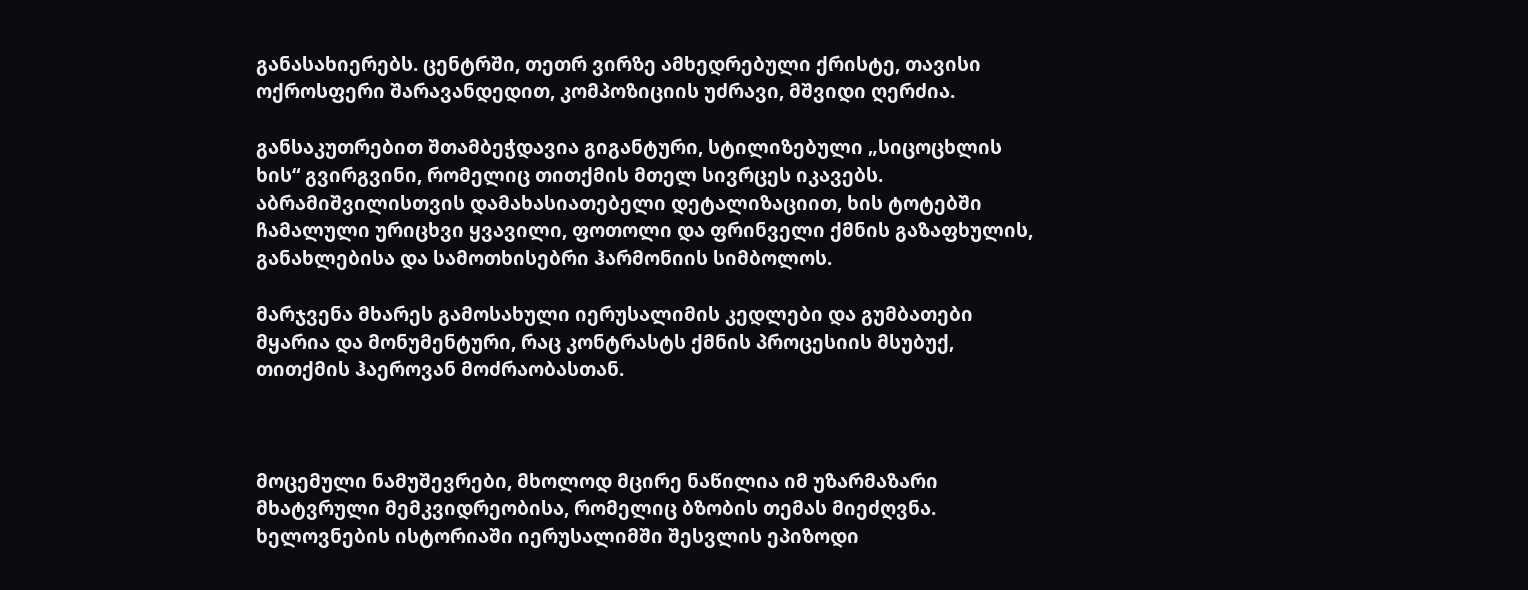განასახიერებს. ცენტრში, თეთრ ვირზე ამხედრებული ქრისტე, თავისი ოქროსფერი შარავანდედით, კომპოზიციის უძრავი, მშვიდი ღერძია.

განსაკუთრებით შთამბეჭდავია გიგანტური, სტილიზებული „სიცოცხლის ხის“ გვირგვინი, რომელიც თითქმის მთელ სივრცეს იკავებს. აბრამიშვილისთვის დამახასიათებელი დეტალიზაციით, ხის ტოტებში ჩამალული ურიცხვი ყვავილი, ფოთოლი და ფრინველი ქმნის გაზაფხულის, განახლებისა და სამოთხისებრი ჰარმონიის სიმბოლოს.

მარჯვენა მხარეს გამოსახული იერუსალიმის კედლები და გუმბათები მყარია და მონუმენტური, რაც კონტრასტს ქმნის პროცესიის მსუბუქ, თითქმის ჰაეროვან მოძრაობასთან.



მოცემული ნამუშევრები, მხოლოდ მცირე ნაწილია იმ უზარმაზარი მხატვრული მემკვიდრეობისა, რომელიც ბზობის თემას მიეძღვნა. ხელოვნების ისტორიაში იერუსალიმში შესვლის ეპიზოდი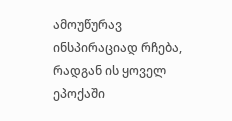ამოუწურავ ინსპირაციად რჩება, რადგან ის ყოველ ეპოქაში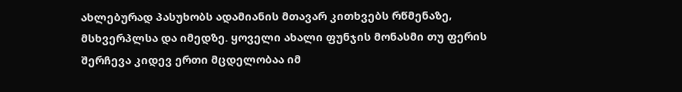ახლებურად პასუხობს ადამიანის მთავარ კითხვებს რწმენაზე, მსხვერპლსა და იმედზე. ყოველი ახალი ფუნჯის მონასმი თუ ფერის შერჩევა კიდევ ერთი მცდელობაა იმ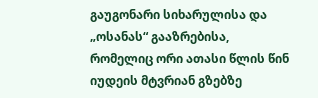გაუგონარი სიხარულისა და „ოსანას“ გააზრებისა, რომელიც ორი ათასი წლის წინ იუდეის მტვრიან გზებზე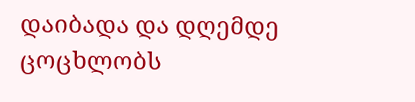დაიბადა და დღემდე ცოცხლობს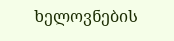ხელოვნების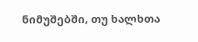ნიმუშებში, თუ ხალხთა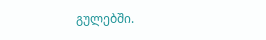გულებში.